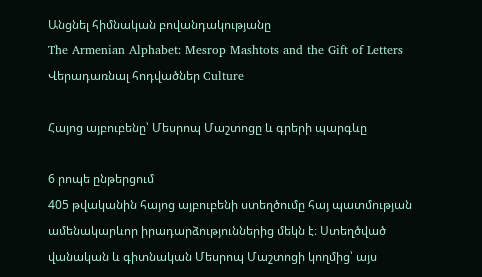Անցնել հիմնական բովանդակությանը
The Armenian Alphabet: Mesrop Mashtots and the Gift of Letters
Վերադառնալ հոդվածներ Culture

Հայոց այբուբենը՝ Մեսրոպ Մաշտոցը և գրերի պարգևը

6 րոպե ընթերցում
405 թվականին հայոց այբուբենի ստեղծումը հայ պատմության ամենակարևոր իրադարձություններից մեկն է։ Ստեղծված վանական և գիտնական Մեսրոպ Մաշտոցի կողմից՝ այս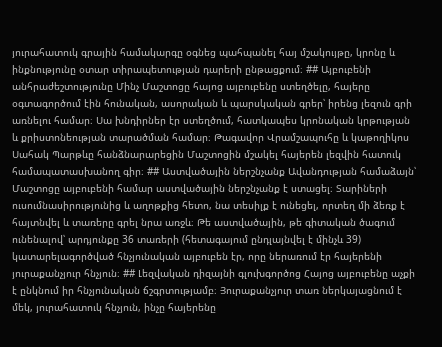յուրահատուկ գրային համակարգը օգնեց պահպանել հայ մշակույթը, կրոնը և ինքնությունը օտար տիրապետության դարերի ընթացքում։ ## Այբուբենի անհրաժեշտությունը Մինչ Մաշտոցը հայոց այբուբենը ստեղծելը, հայերը օգտագործում էին հունական, ասորական և պարսկական գրեր՝ իրենց լեզուն գրի առնելու համար։ Սա խնդիրներ էր ստեղծում, հատկապես կրոնական կրթության և քրիստոնեության տարածման համար։ Թագավոր Վրամշապուհը և կաթողիկոս Սահակ Պարթևը հանձնարարեցին Մաշտոցին մշակել հայերեն լեզվին հատուկ համապատասխանող գիր։ ## Աստվածային ներշնչանք Ավանդության համաձայն՝ Մաշտոցը այբուբենի համար աստվածային ներշնչանք է ստացել։ Տարիների ուսումնասիրությունից և աղոթքից հետո, նա տեսիլք է ունեցել, որտեղ մի ձեռք է հայտնվել և տառերը գրել նրա առջև։ Թե աստվածային, թե գիտական ծագում ունենալով՝ արդյունքը 36 տառերի (հետագայում ընդլայնվել է մինչև 39) կատարելագործված հնչյունական այբուբեն էր, որը ներառում էր հայերենի յուրաքանչյուր հնչյուն։ ## Լեզվական դիզայնի գլուխգործոց Հայոց այբուբենը աչքի է ընկնում իր հնչյունական ճշգրտությամբ։ Յուրաքանչյուր տառ ներկայացնում է մեկ, յուրահատուկ հնչյուն, ինչը հայերենը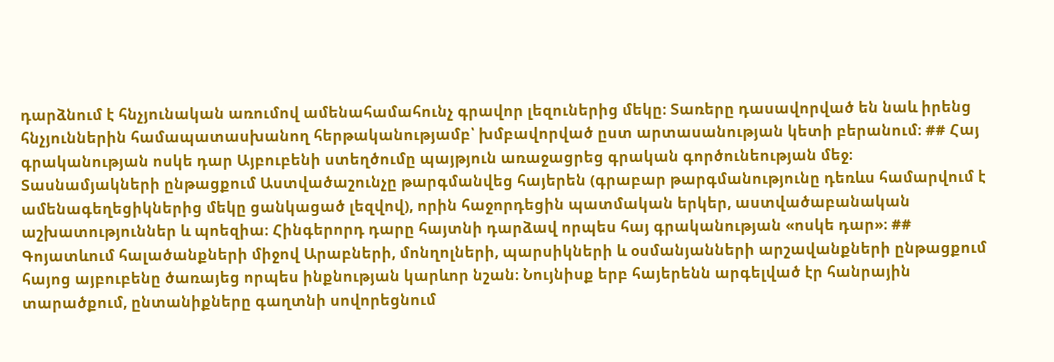դարձնում է հնչյունական առումով ամենահամահունչ գրավոր լեզուներից մեկը։ Տառերը դասավորված են նաև իրենց հնչյուններին համապատասխանող հերթականությամբ՝ խմբավորված ըստ արտասանության կետի բերանում։ ## Հայ գրականության ոսկե դար Այբուբենի ստեղծումը պայթյուն առաջացրեց գրական գործունեության մեջ։ Տասնամյակների ընթացքում Աստվածաշունչը թարգմանվեց հայերեն (գրաբար թարգմանությունը դեռևս համարվում է ամենագեղեցիկներից մեկը ցանկացած լեզվով), որին հաջորդեցին պատմական երկեր, աստվածաբանական աշխատություններ և պոեզիա։ Հինգերորդ դարը հայտնի դարձավ որպես հայ գրականության «ոսկե դար»։ ## Գոյատևում հալածանքների միջով Արաբների, մոնղոլների, պարսիկների և օսմանյանների արշավանքների ընթացքում հայոց այբուբենը ծառայեց որպես ինքնության կարևոր նշան։ Նույնիսք երբ հայերենն արգելված էր հանրային տարածքում, ընտանիքները գաղտնի սովորեցնում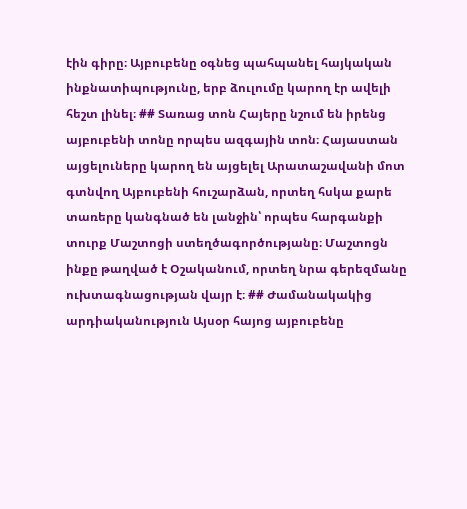էին գիրը։ Այբուբենը օգնեց պահպանել հայկական ինքնատիպությունը, երբ ձուլումը կարող էր ավելի հեշտ լինել։ ## Տառաց տոն Հայերը նշում են իրենց այբուբենի տոնը որպես ազգային տոն։ Հայաստան այցելուները կարող են այցելել Արատաշավանի մոտ գտնվող Այբուբենի հուշարձան, որտեղ հսկա քարե տառերը կանգնած են լանջին՝ որպես հարգանքի տուրք Մաշտոցի ստեղծագործությանը։ Մաշտոցն ինքը թաղված է Օշականում, որտեղ նրա գերեզմանը ուխտագնացության վայր է։ ## Ժամանակակից արդիականություն Այսօր հայոց այբուբենը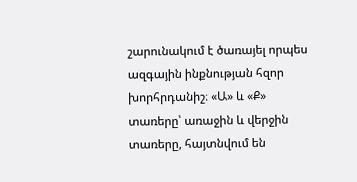շարունակում է ծառայել որպես ազգային ինքնության հզոր խորհրդանիշ։ «Ա» և «Ք» տառերը՝ առաջին և վերջին տառերը, հայտնվում են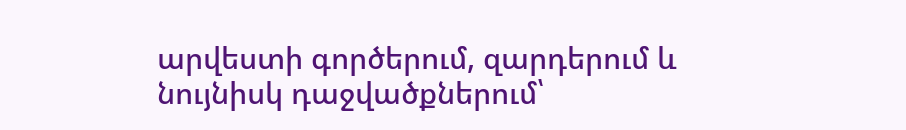արվեստի գործերում, զարդերում և նույնիսկ դաջվածքներում՝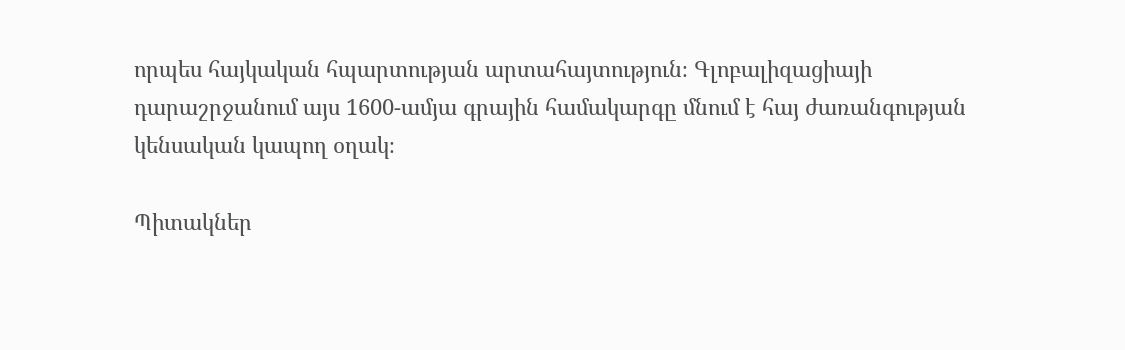որպես հայկական հպարտության արտահայտություն։ Գլոբալիզացիայի դարաշրջանում այս 1600-ամյա գրային համակարգը մնում է հայ ժառանգության կենսական կապող օղակ։

Պիտակներ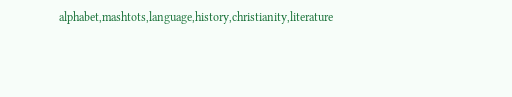alphabet,mashtots,language,history,christianity,literature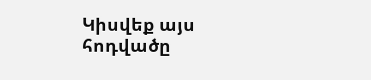Կիսվեք այս հոդվածը